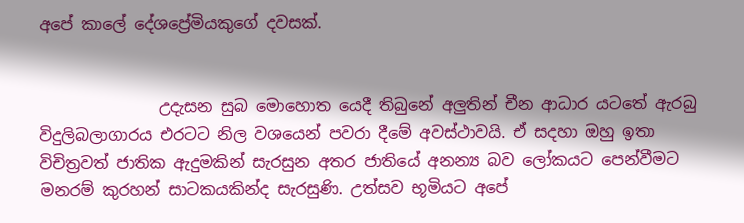අපේ කාලේ දේශප්‍රේමියකුගේ දවසක්.


               උදැසන සුබ මොහොත යෙදී තිබුනේ අලුතින් චීන ආධාර යටතේ ඇරබු විදුලිබලාගාරය එරටට නිල වශයෙන් පවරා දීමේ අවස්ථාවයි. ඒ සදහා ඔහු ඉතා විචිත්‍රවත් ජාතික ඇදුමකින් සැරසුන අතර ජාතියේ අනන්‍ය බව ලෝකයට පෙන්වීමට මනරම් කුරහන් සාටකයකින්ද සැරසුණි. උත්සව භූමියට අපේ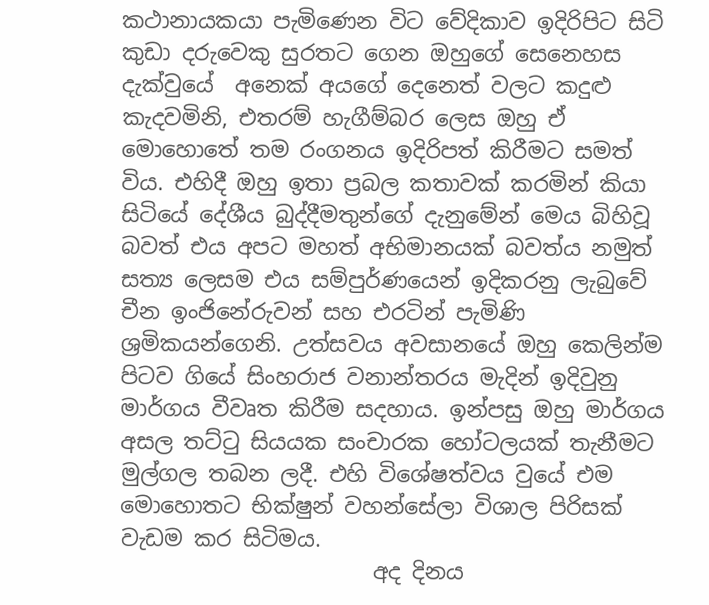කථානායකයා පැමිණෙන විට වේදිකාව ඉදිරිපිට සිටි කුඩා දරුවෙකු සුරතට ගෙන ඔහුගේ සෙනෙහස දැක්වුයේ  අනෙක් අයගේ දෙනෙත් වලට කදුළු කැදවමිනි, එතරම් හැගීම්බර ලෙස ඔහු ඒ මොහොතේ තම රංගනය ඉදිරිපත් කිරීමට සමත් විය. එහිදී ඔහු ඉතා ප්‍රබල කතාවක් කරමින් කියා සිටියේ දේශීය බුද්දීමතුන්ගේ දැනුමේන් මෙය බිහිවූ බවත් එය අපට මහත් අභිමානයක් බවත්ය නමුත් සත්‍ය ලෙසම එය සම්පුර්ණයෙන් ඉදිකරනු ලැබුවේ චීන ඉංජිනේරුවන් සහ එරටින් පැමිණි ශ්‍රමිකයන්ගෙනි. උත්සවය අවසානයේ ඔහු කෙලින්ම පිටව ගියේ සිංහරාජ වනාන්තරය මැදින් ඉදිවුනු මාර්ගය වීවෘත කිරීම සදහාය. ඉන්පසු ඔහු මාර්ගය අසල තට්ටු සියයක සංචාරක හෝටලයක් තැනීමට මුල්ගල තබන ලදී. එහි විශේෂත්වය වුයේ එම මොහොතට භික්ෂුන් වහන්සේලා විශාල පිරිසක් වැඩම කර සිටිමය.
                       අද දිනය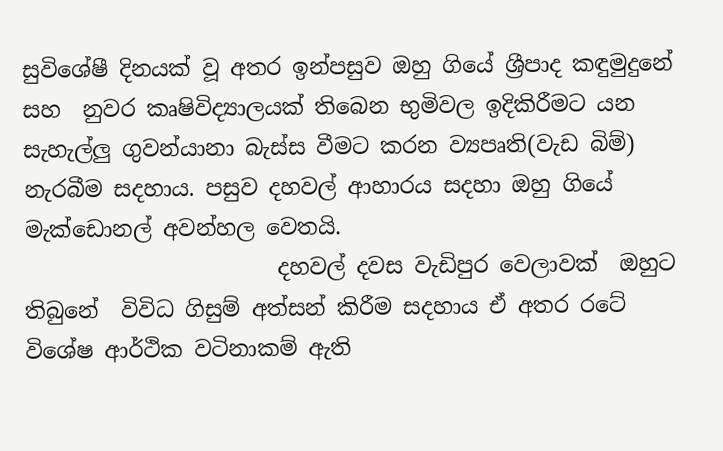සුවිශේෂී දිනයක් වූ අතර ඉන්පසුව ඔහු ගියේ ශ්‍රීපාද කඳුමුදුනේ සහ  නුවර කෘෂිවිද්‍යාලයක් තිබෙන භුමිවල ඉදිකිරීමට යන සැහැල්ලු ගුවන්යානා බැස්ස වීමට කරන ව්‍යපෘති(වැඩ බිම්) නැරබීම සදහාය. පසුව දහවල් ආහාරය සදහා ඔහු ගියේ මැක්ඩොනල් අවන්හල වෙතයි.
                       දහවල් දවස වැඩිපුර වෙලාවක්  ඔහුට තිබුනේ  විවිධ ගිසුම් අත්සන් කිරීම සදහාය ඒ අතර රටේ විශේෂ ආර්ථික වටිනාකම් ඇති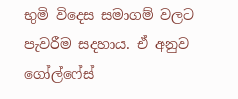භුමි විදෙස සමාගම් වලට පැවරීම සදහාය. ඒ අනුව ගෝල්ෆේස්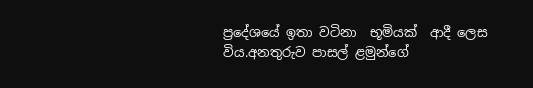ප්‍රදේශයේ ඉතා වටිනා  භූමියක්  ආදී ලෙස විය.අනතුරුව පාසල් ළමුන්ගේ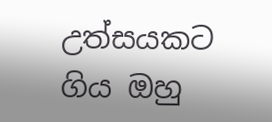උත්සයකට ගිය ඔහු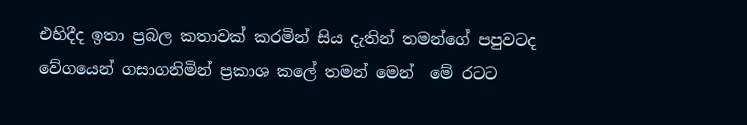එහිදීද ඉතා ප්‍රබල කතාවක් කරමින් සිය දැතින් තමන්ගේ පපුවටද වේගයෙන් ගසාගනිමින් ප්‍රකාශ කලේ තමන් මෙන්  මේ රටට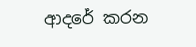ආදරේ කරන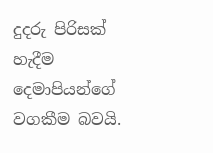දුදරු පිරිසක් හැදීම දෙමාපියන්ගේ වගකීම බවයි.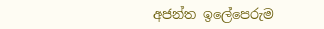අජන්ත ඉලේපෙරුම